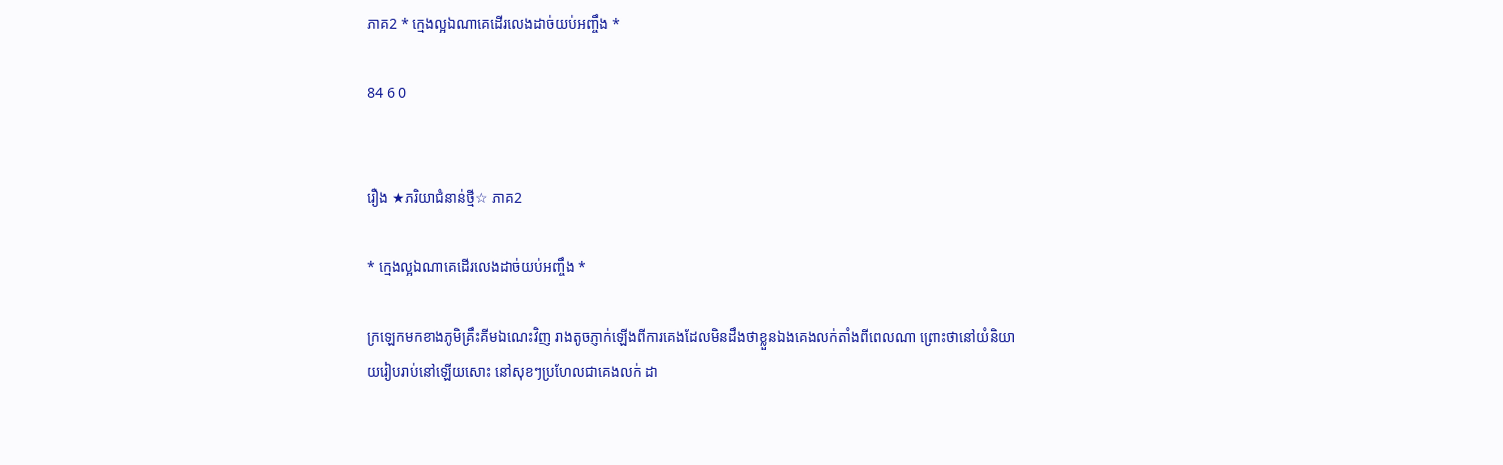ភាគ2 * ក្មេងល្អឯណាគេដើរលេងដាច់យប់អញ្ចឹង *

84 6 0


រឿង ★ភរិយាជំនាន់ថ្មី☆ ភាគ2

* ក្មេងល្អឯណាគេដើរលេងដាច់យប់អញ្ចឹង *

ក្រឡេកមកខាងភូមិគ្រឹះគីមឯណេះវិញ រាងតូចភ្ញាក់ឡើងពីការគេងដែលមិនដឹងថាខ្លួនឯងគេងលក់តាំងពីពេលណា ព្រោះថានៅយំនិយាយរៀបរាប់នៅឡើយសោះ នៅសុខៗប្រហែលជាគេងលក់ ដា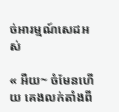ច់អារម្មណ៍សេដអស់

« អឺយ~ ចំមែនហើយ គេងលក់តាំងពី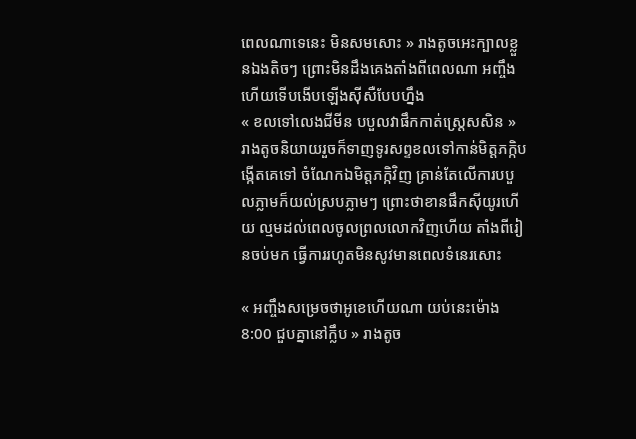ពេលណាទេនេះ មិនសមសោះ » រាងតូចអេះក្បាលខ្លួនឯងតិចៗ ព្រោះមិនដឹងគេងតាំងពីពេលណា អញ្ចឹងហើយទើបងើបឡើងស៊ីសឺបែបហ្នឹង
« ខលទៅលេងជីមីន បបួលវាផឹកកាត់ស្ដ្រេសសិន » រាងតូចនិយាយរួចក៏ទាញទូរសព្ទខលទៅកាន់មិត្តភក្កិបង្កើតគេទៅ ចំណែកឯមិត្តភក្កិវិញ គ្រាន់តែលើការបបួលភ្លាមក៏យល់ស្របភ្លាមៗ ព្រោះថាខានផឹកស៊ីយូរហើយ ល្មមដល់ពេលចូលព្រលលោកវិញហើយ តាំងពីរៀនចប់មក ធ្វើការរហូតមិនសូវមានពេលទំនេរសោះ

« អញ្ចឹងសម្រេចថាអូខេហើយណា យប់នេះម៉ោង 8:00 ជួបគ្នានៅក្លឹប » រាងតូច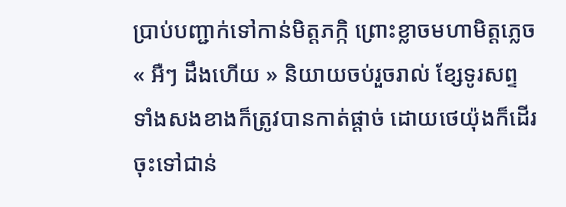ប្រាប់បញ្ជាក់ទៅកាន់មិត្តភក្កិ ព្រោះខ្លាចមហាមិត្តភ្លេច
« អឺៗ ដឹងហើយ » និយាយចប់រួចរាល់ ខ្សែទូរសព្ទទាំងសងខាងក៏ត្រូវបានកាត់ផ្ដាច់ ដោយថេយ៉ុងក៏ដើរចុះទៅជាន់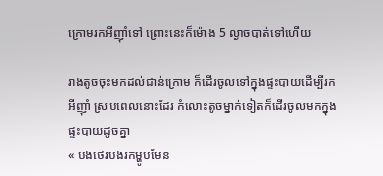ក្រោមរកអីញ៉ាំទៅ ព្រោះនេះក៏ម៉ោង 5 ល្ងាចបាត់ទៅហើយ

រាងតូចចុះមកដល់ជាន់ក្រោម ក៏ដើរចូលទៅក្នុងផ្ទះបាយដើម្បីរកអីញ៉ាំ ស្របពេលនោះដែរ កំលោះតូចម្នាក់ទៀតក៏ដើរចូលមកក្នុងផ្ទះបាយដូចគ្នា
« បងថេរបងរកម្ហូបមែន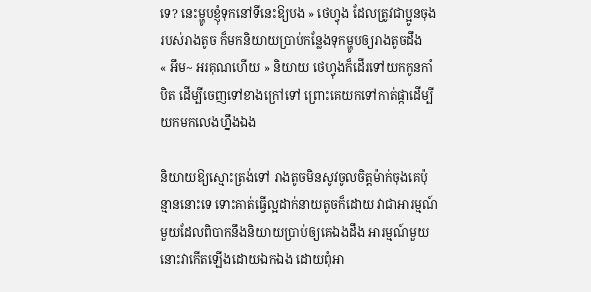ទេ? នេះម្ហូបខ្ញុំទុកនៅទីនេះឱ្យបង » ថេហ្វុង ដែលត្រូវជាប្អូនចុងរបស់រាងតូច ក៏មកនិយាយប្រាប់កន្លែងទុកម្ហូបឲ្យរាងតូចដឹង
« អឹម~ អរគុណហើយ » និយាយ ថេហ្វុងក៏ដើរទៅយកកូនកាំបិត ដើម្បីចេញទៅខាងក្រៅទៅ ព្រោះគេយកទៅកាត់ផ្កាដើម្បីយកមកលេងហ្នឹងឯង

និយាយឱ្យស្មោះត្រង់ទៅ រាងតូចមិនសូវចូលចិត្តម៉ាក់ចុងគេប៉ុន្មាននោះទេ ទោះគាត់ធ្វើល្អដាក់នាយតូចក៏ដោយ វាជាអារម្មណ៍មួយដែលពិបាកនឹងនិយាយប្រាប់ឲ្យគេឯងដឹង អារម្មណ៍មួយនោះវាកើតឡើងដោយឯកឯង ដោយពុំអា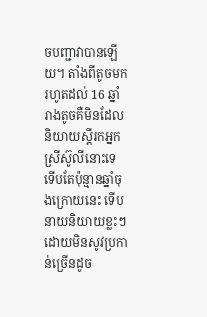ចបញ្ជាវាបានឡើយ។ តាំងពីតូចមករហូតដល់ 16 ឆ្នាំ រាងតូចគឺមិនដែលនិយាយស្ដីរកអ្នកស្រីស៊ូលីនោះទេ ទើបតែប៉ុន្មានឆ្នាំចុងក្រោយនេះ ទើបនាយនិយាយខ្លះៗ ដោយមិនសូវប្រកាន់ច្រើនដូច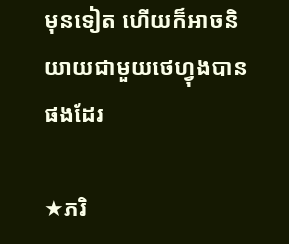មុនទៀត ហើយក៏អាចនិយាយជាមួយថេហ្វុងបានផងដែរ

★ភរិ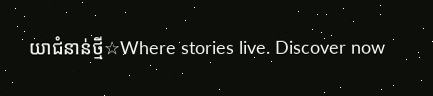យាជំនាន់ថ្មី☆Where stories live. Discover now